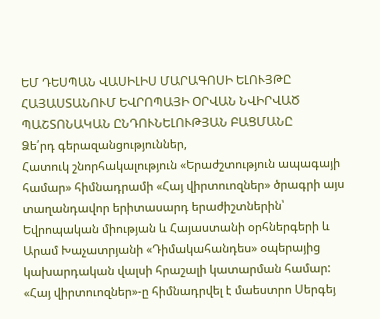ԵՄ ԴԵՍՊԱՆ ՎԱՍԻԼԻՍ ՄԱՐԱԳՈՍԻ ԵԼՈՒՅԹԸ ՀԱՅԱՍՏԱՆՈՒՄ ԵՎՐՈՊԱՅԻ ՕՐՎԱՆ ՆՎԻՐՎԱԾ ՊԱՇՏՈՆԱԿԱՆ ԸՆԴՈՒՆԵԼՈՒԹՅԱՆ ԲԱՑՄԱՆԸ
Ձե՛րդ գերազանցություններ,
Հատուկ շնորհակալություն «Երաժշտություն ապագայի համար» հիմնադրամի «Հայ վիրտուոզներ» ծրագրի այս տաղանդավոր երիտասարդ երաժիշտներին՝ Եվրոպական միության և Հայաստանի օրհներգերի և Արամ Խաչատրյանի «Դիմակահանդես» օպերայից կախարդական վալսի հրաշալի կատարման համար:
«Հայ վիրտուոզներ»-ը հիմնադրվել է մաեստրո Սերգեյ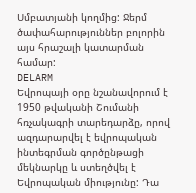Սմբատյանի կողմից: Ջերմ ծափահարություններ բոլորին այս հրաշալի կատարման համար:
DELARM
Եվրոպայի օրը նշանավորում է 1950 թվականի Շումանի հռչակագրի տարեդարձը, որով ազդարարվել է եվրոպական ինտեգրման գործընթացի մեկնարկը և ստեղծվել է Եվրոպական միությունը: Դա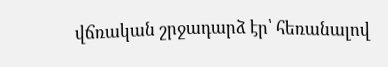վճռական շրջադարձ էր՝ հեռանալով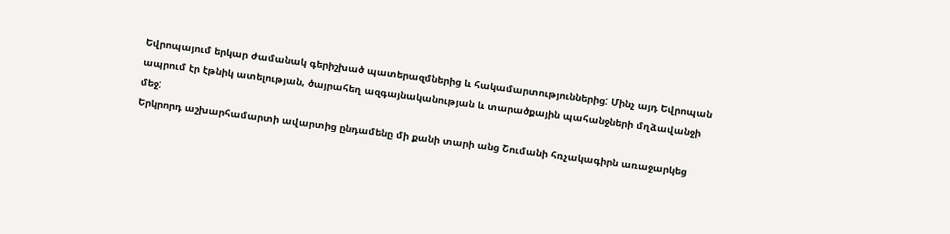Եվրոպայում երկար ժամանակ գերիշխած պատերազմներից և հակամարտություններից: Մինչ այդ Եվրոպան ապրում էր էթնիկ ատելության, ծայրահեղ ազգայնականության և տարածքային պահանջների մղձավանջի մեջ:
Երկրորդ աշխարհամարտի ավարտից ընդամենը մի քանի տարի անց Շումանի հռչակագիրն առաջարկեց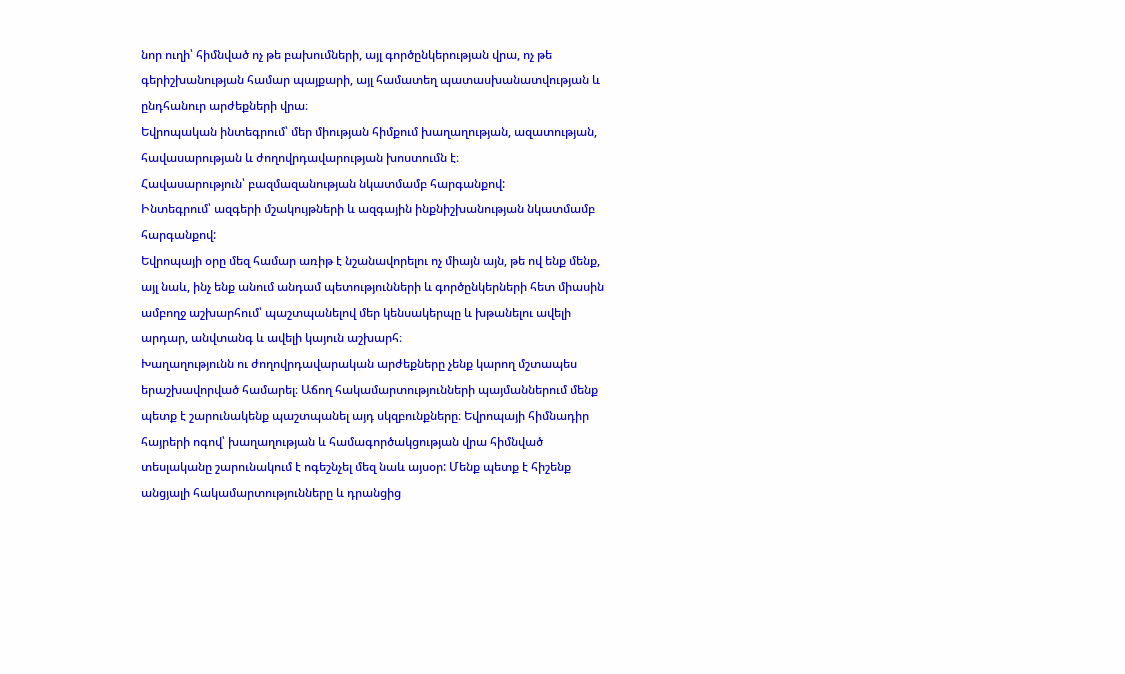նոր ուղի՝ հիմնված ոչ թե բախումների, այլ գործընկերության վրա, ոչ թե գերիշխանության համար պայքարի, այլ համատեղ պատասխանատվության և ընդհանուր արժեքների վրա։
Եվրոպական ինտեգրում՝ մեր միության հիմքում խաղաղության, ազատության, հավասարության և ժողովրդավարության խոստումն է։
Հավասարություն՝ բազմազանության նկատմամբ հարգանքով:
Ինտեգրում՝ ազգերի մշակույթների և ազգային ինքնիշխանության նկատմամբ հարգանքով:
Եվրոպայի օրը մեզ համար առիթ է նշանավորելու ոչ միայն այն, թե ով ենք մենք, այլ նաև, ինչ ենք անում անդամ պետությունների և գործընկերների հետ միասին ամբողջ աշխարհում՝ պաշտպանելով մեր կենսակերպը և խթանելու ավելի արդար, անվտանգ և ավելի կայուն աշխարհ։
Խաղաղությունն ու ժողովրդավարական արժեքները չենք կարող մշտապես երաշխավորված համարել։ Աճող հակամարտությունների պայմաններում մենք պետք է շարունակենք պաշտպանել այդ սկզբունքները։ Եվրոպայի հիմնադիր հայրերի ոգով՝ խաղաղության և համագործակցության վրա հիմնված տեսլականը շարունակում է ոգեշնչել մեզ նաև այսօր: Մենք պետք է հիշենք անցյալի հակամարտությունները և դրանցից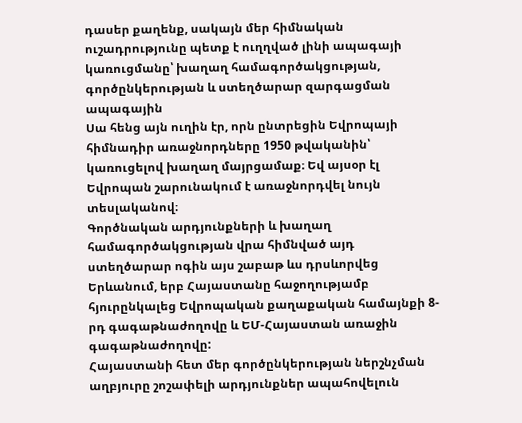դասեր քաղենք, սակայն մեր հիմնական ուշադրությունը պետք է ուղղված լինի ապագայի կառուցմանը՝ խաղաղ համագործակցության, գործընկերության և ստեղծարար զարգացման ապագային
Սա հենց այն ուղին էր, որն ընտրեցին Եվրոպայի հիմնադիր առաջնորդները 1950 թվականին՝ կառուցելով խաղաղ մայրցամաք։ Եվ այսօր էլ Եվրոպան շարունակում է առաջնորդվել նույն տեսլականով։
Գործնական արդյունքների և խաղաղ համագործակցության վրա հիմնված այդ ստեղծարար ոգին այս շաբաթ ևս դրսևորվեց Երևանում, երբ Հայաստանը հաջողությամբ հյուրընկալեց Եվրոպական քաղաքական համայնքի 8-րդ գագաթնաժողովը և ԵՄ-Հայաստան առաջին գագաթնաժողովը:
Հայաստանի հետ մեր գործընկերության ներշնչման աղբյուրը շոշափելի արդյունքներ ապահովելուն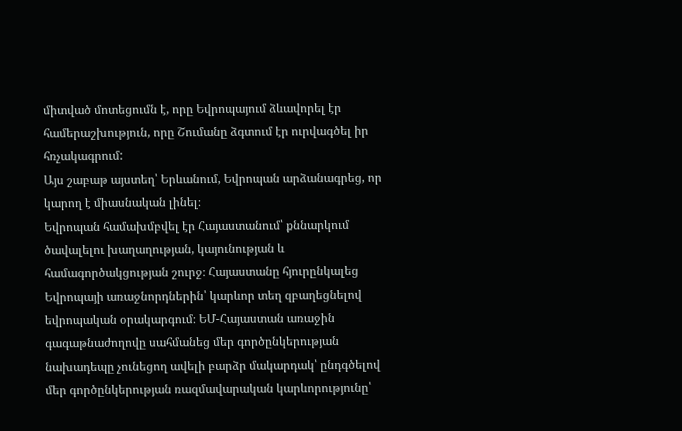միտված մոտեցումն է, որը Եվրոպայում ձևավորել էր համերաշխություն, որը Շումանը ձգտում էր ուրվագծել իր հռչակագրում:
Այս շաբաթ այստեղ՝ Երևանում, Եվրոպան արձանագրեց, որ կարող է միասնական լինել։
Եվրոպան համախմբվել էր Հայաստանում՝ քննարկում ծավալելու խաղաղության, կայունության և համագործակցության շուրջ։ Հայաստանը հյուրընկալեց Եվրոպայի առաջնորդներին՝ կարևոր տեղ զբաղեցնելով եվրոպական օրակարգում։ ԵՄ-Հայաստան առաջին գագաթնաժողովը սահմանեց մեր գործընկերության նախադեպը չունեցող ավելի բարձր մակարդակ՝ ընդգծելով մեր գործընկերության ռազմավարական կարևորությունը՝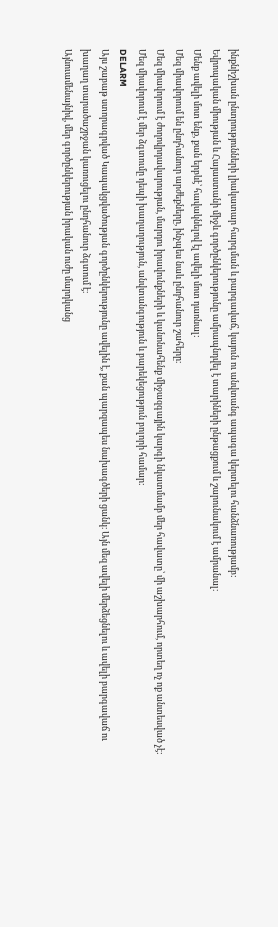ինքնիշխան ընտրությունների լիակատար հարգման և բարգավաճ, կայուն ու անվտանգ ապագա կերտելու հանձնառությամբ:
Եվրոպական միության և Հայաստանի միջև գործընկերությունը ամրապնդվել է տարիների ընթացքում և շարունակում է ամրանալ։
Մենք ավելի մոտ ենք, քան երբևէ՝ հավակնելով էլ ավելի մոտ դառնալ:
Մեզ միավորում են ընդհանուր արժեքները, ինչպես նաև ընդհանուր շահերը։
Մեզ միավորում է ժողովրդավարության, մարդու իրավունքների և կանոնահենք միջազգային կարգի նկատմամբ մեր հավատը՝ մի աշխարհում, որտեղ ոչ ոք անտեսված չէ:
Մեզ միավորում է մեր ձգտումը դեպի խաղաղություն, անվտանգություն և բարեկեցություն բոլորի համար:
DELARM
Այս շաբաթ ստորագրված Կապակցվածության գործընկերությունը ավելին է, քան պարզապես նախագծերի ցանկ։ Այն մեզ ավելի մերձեցնելու և ավելի բարգավաճ ու խաղաղ տարածաշրջան կառուցելու ընդհանուր ձգտում է։
Այնուամենայնիվ, մեր գործընկերության իրական ուժը մարդկանց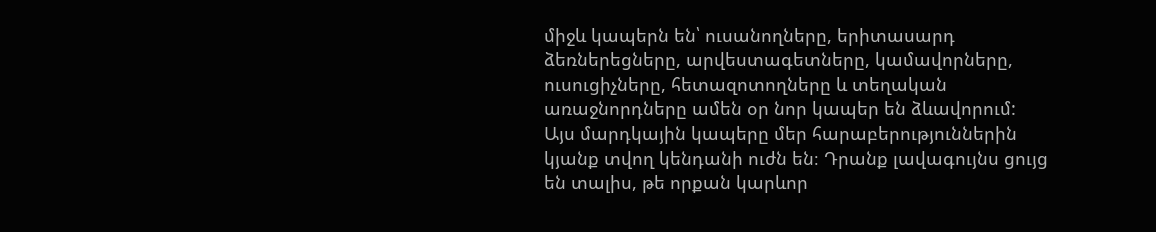միջև կապերն են՝ ուսանողները, երիտասարդ ձեռներեցները, արվեստագետները, կամավորները, ուսուցիչները, հետազոտողները և տեղական առաջնորդները ամեն օր նոր կապեր են ձևավորում:
Այս մարդկային կապերը մեր հարաբերություններին կյանք տվող կենդանի ուժն են։ Դրանք լավագույնս ցույց են տալիս, թե որքան կարևոր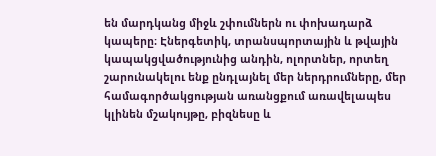են մարդկանց միջև շփումներն ու փոխադարձ կապերը։ Էներգետիկ, տրանսպորտային և թվային կապակցվածությունից անդին, ոլորտներ, որտեղ շարունակելու ենք ընդլայնել մեր ներդրումները, մեր համագործակցության առանցքում առավելապես կլինեն մշակույթը, բիզնեսը և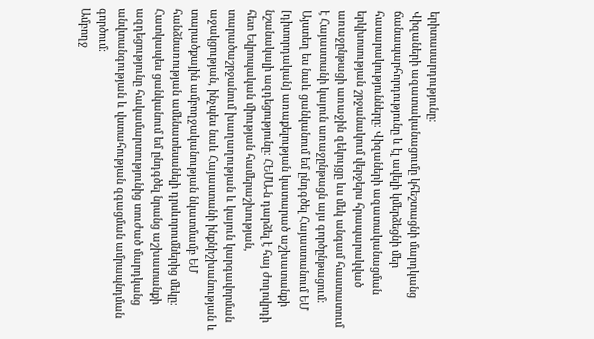երիտասարդությունը։
Վիզաների ազատականացումը կհեշտացնի մարդկանց ճանապարհորդությունը և էլ ավելի կմերձեցնի մեր հասարակությունները։ Վիզաների ազատականացման երկխոսության շրջանակում վերջերս հրապարակված առաջընթացի առաջին զեկույցը ևս մեկ անգամ հաստատում է Հայաստանի կայուն առաջընթացն այս գործընթացում։
Այստեղ ես նաև ցանկանում եմ ընդգծել Հայաստանում ԵՄ [դիտորդական] առաքելության կատարած աշխատանքի նշանակալի ազդեցությունը։ ՀԵՄԱ-ն դարձել է հայ ժողովրդի հետ Եվրոպական միության համերաշխության, տարածաշրջանում խաղաղության և կայուն կարգավորման աջակցության, ինչպես նաև Հայաստանի ինքնիշխանության և տարածքային ամբողջականության նկատմամբ ԵՄ հանձնառության ամենատեսանելի դրսևորումներից մեկը։
Հատկապես ցանկանում եմ ընդգծել նրանց աշխատանքի ազդեցությունը հակամարտությունից տուժած մարդկանց անվտանգության և վստահության զգացման ամրապնդման գործում։
Ամբողջ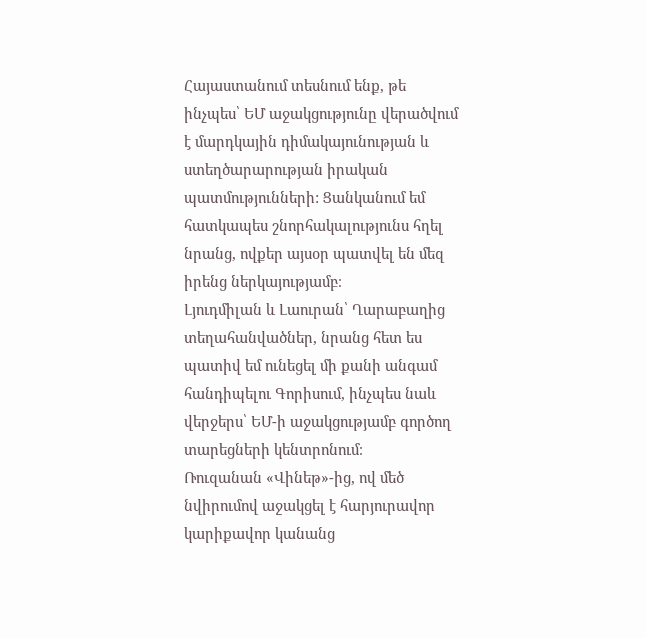Հայաստանում տեսնում ենք, թե ինչպես՝ ԵՄ աջակցությունը վերածվում է մարդկային դիմակայունության և ստեղծարարության իրական պատմությունների: Ցանկանում եմ հատկապես շնորհակալությունս հղել նրանց, ովքեր այսօր պատվել են մեզ իրենց ներկայությամբ։
Լյուդմիլան և Լաուրան՝ Ղարաբաղից տեղահանվածներ, նրանց հետ ես պատիվ եմ ունեցել մի քանի անգամ հանդիպելու Գորիսում, ինչպես նաև վերջերս՝ ԵՄ-ի աջակցությամբ գործող տարեցների կենտրոնում։
Ռուզանան «Վինեթ»-ից, ով մեծ նվիրումով աջակցել է հարյուրավոր կարիքավոր կանանց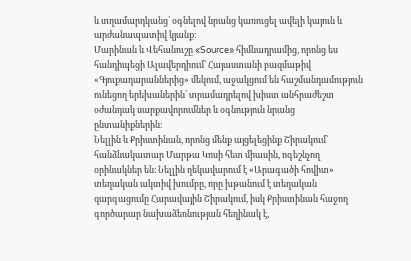և տղամարդկանց՝ օգնելով նրանց կառուցել ավելի կայուն և արժանապատիվ կյանք։
Մարինան և Վեհանուշը «Source» հիմնադրամից, որոնց ես հանդիպեցի Ալավերդիում՝ Հայաստանի բազմաթիվ «Գյուքադարաններից» մեկում, աջակցում են հաշմանդամություն ունեցող երեխաներին՝ տրամադրելով խիստ անհրաժեշտ օժանդակ սարքավորումներ և օգնություն նրանց ընտանիքներին։
Նելլին և Քրիստինան, որոնց մենք այցելեցինք Շիրակում՝ հանձնակատար Մարթա Կոսի հետ միասին, ոգեշնչող օրինակներ են։ Նելլին ղեկավարում է «Արագածի հովիտ» տեղական ակտիվ խումբը, որը խթանում է տեղական զարգացումը Հարավային Շիրակում, իսկ Քրիստինան հաջող գործարար նախաձեռնության հեղինակ է,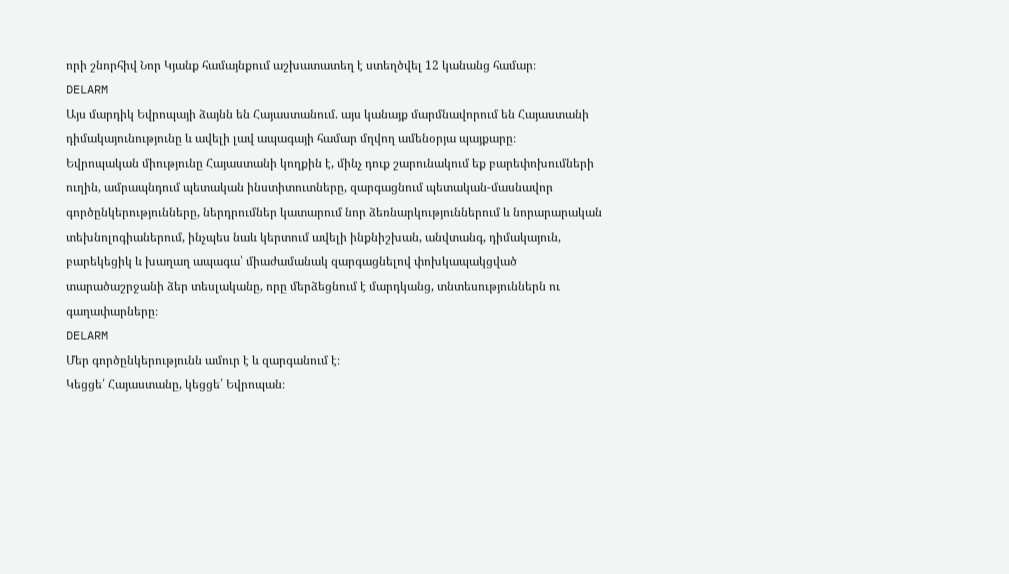որի շնորհիվ Նոր Կյանք համայնքում աշխատատեղ է ստեղծվել 12 կանանց համար։
DELARM
Այս մարդիկ Եվրոպայի ձայնն են Հայաստանում. այս կանայք մարմնավորում են Հայաստանի դիմակայունությունը և ավելի լավ ապագայի համար մղվող ամենօրյա պայքարը։
Եվրոպական միությունը Հայաստանի կողքին է, մինչ դուք շարունակում եք բարեփոխումների ուղին, ամրապնդում պետական ինստիտուտները, զարգացնում պետական-մասնավոր գործընկերությունները, ներդրումներ կատարում նոր ձեռնարկություններում և նորարարական տեխնոլոգիաներում, ինչպես նաև կերտում ավելի ինքնիշխան, անվտանգ, դիմակայուն, բարեկեցիկ և խաղաղ ապագա՝ միաժամանակ զարգացնելով փոխկապակցված տարածաշրջանի ձեր տեսլականը, որը մերձեցնում է մարդկանց, տնտեսություններն ու գաղափարները։
DELARM
Մեր գործընկերությունն ամուր է և զարգանում է։
Կեցցե՛ Հայաստանը, կեցցե՛ Եվրոպան։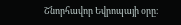Շնորհավոր Եվրոպայի օրը։